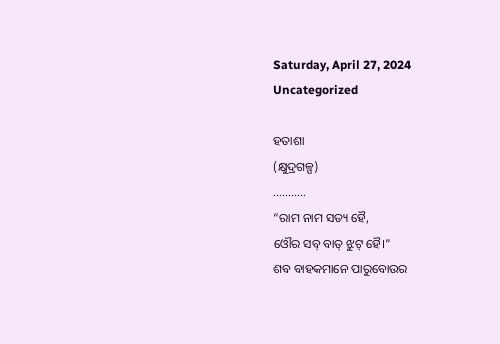Saturday, April 27, 2024
Uncategorized

ହତାଶା
(କ୍ଷୁଦ୍ରଗଳ୍ପ)
………..
“ରାମ ନାମ ସତ୍ୟ ହୈ,
ଓୌର ସବ୍ ବାତ୍ ଝୁଟ୍ ହୈ।”
ଶବ ବାହକମାନେ ପାରୁବୋଉର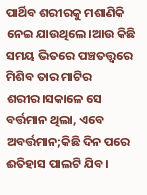ପାର୍ଥିବ ଶରୀରକୁ ମଶାଣିକି ନେଇ ଯାଉଥିଲେ।ଆଉ କିଛି ସମୟ ଭିତରେ ପଞ୍ଚତତ୍ତ୍ବରେ ମିଶିବ ତାର ମାଟିର ଶରୀର।ସକାଳେ ସେ ବର୍ତ୍ତମାନ ଥିଲା, ଏବେ ଅବର୍ତ୍ତମାନ;କିଛି ଦିନ ପରେ ଈତିହାସ ପାଲଟି ଯିବ।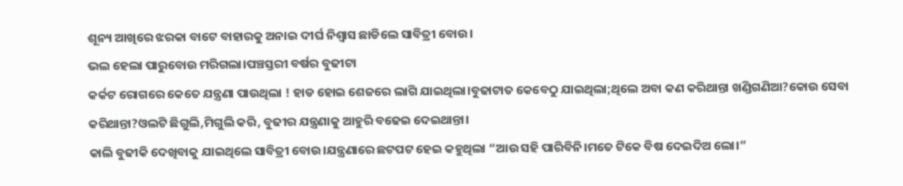ଶୂନ୍ୟ ଆଖିରେ ଝରକା ବାଟେ ବାହାରକୁ ଅନାଇ ଦୀର୍ଘ ନିଶ୍ବାସ ଛାଡିଲେ ସାବିତ୍ରୀ ବୋଉ।
ଭଲ ହେଲା ପାରୁବୋଉ ମରିଗଲା।ପଞ୍ଚସ୍ତରୀ ବର୍ଷର ବୁଢୀଟା
କର୍କଟ ରୋଗରେ କେତେ ଯନ୍ତ୍ରଣା ପାଉଥିଲା ! ହାଡ ହୋଇ ଶେଜରେ ଲାଗି ଯାଇଥିଲା।ବୁଢାଟାତ କେବେଠୁ ଯାଇଥିଲା;ଥିଲେ ଅବା କଣ କରିଥାନ୍ତା ଖଣ୍ଡିଗଣିଆ?କୋଉ ସେବା କରିଥାନ୍ତା?ଓଲଟି ଛିଗୁଲି,ମିଗୁଲି କରି, ବୁଢୀର ଯନ୍ତ୍ରଣାକୁ ଆହୁରି ବଢେଇ ଦେଇଥାନ୍ତା।
କାଲି ବୁଢୀକି ଦେଖିବାକୁ ଯାଇଥିଲେ ସାବିତ୍ରୀ ବୋଉ।ଯନ୍ତ୍ରଣାରେ ଛଟପଟ ହେଇ କହୁଥିଲା “ଆଉ ସହି ପାରିବିନି।ମତେ ଟିକେ ବିଷ ଦେଇଦିଅ ଲୋ।”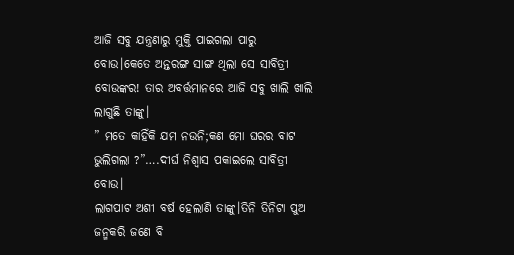ଆଜି ସବୁ ଯନ୍ତ୍ରଣାରୁ ମୁକ୍ତି ପାଇଗଲା ପାରୁ ବୋଉ।କେତେ ଅନ୍ତରଙ୍ଗ ସାଙ୍ଗ ଥିଲା ସେ ସାବିତ୍ରୀ ବୋଉଙ୍କର! ତାର ଅବର୍ତ୍ତମାନରେ ଆଜି ସବୁ ଖାଲି ଖାଲି ଲାଗୁଛି ତାଙ୍କୁ।
” ମତେ କାହିଁକି ଯମ ନଉନି;କଣ ମୋ ଘରର ବାଟ ଭୁଲିଗଲା ?”….ଦୀର୍ଘ ନିଶ୍ବାସ ପକାଇଲେ ସାବିତ୍ରୀ ବୋଉ।
ଲାଗପାଟ ଅଶୀ ବର୍ଷ ହେଲାଣି ତାଙ୍କୁ।ତିନି ତିନିଟା ପୁଅ ଜନ୍ମକରି ଜଣେ ବି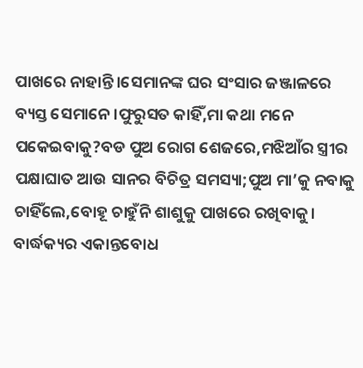ପାଖରେ ନାହାନ୍ତି।ସେମାନଙ୍କ ଘର ସଂସାର ଜଞ୍ଜାଳରେ ବ୍ୟସ୍ତ ସେମାନେ।ଫୁରୁସତ କାହିଁ,ମା କଥା ମନେ ପକେଇବାକୁ?ବଡ ପୁଅ ରୋଗ ଶେଜରେ,ମଝିଆଁର ସ୍ତ୍ରୀର ପକ୍ଷାଘାତ ଆଉ ସାନର ବିଚିତ୍ର ସମସ୍ୟା;ପୁଅ ମା’କୁ ନବାକୁ ଚାହିଁଲେ,ବୋହୂ ଚାହୁଁନି ଶାଶୁକୁ ପାଖରେ ରଖିବାକୁ।
ବାର୍ଦ୍ଧକ୍ୟର ଏକାନ୍ତବୋଧ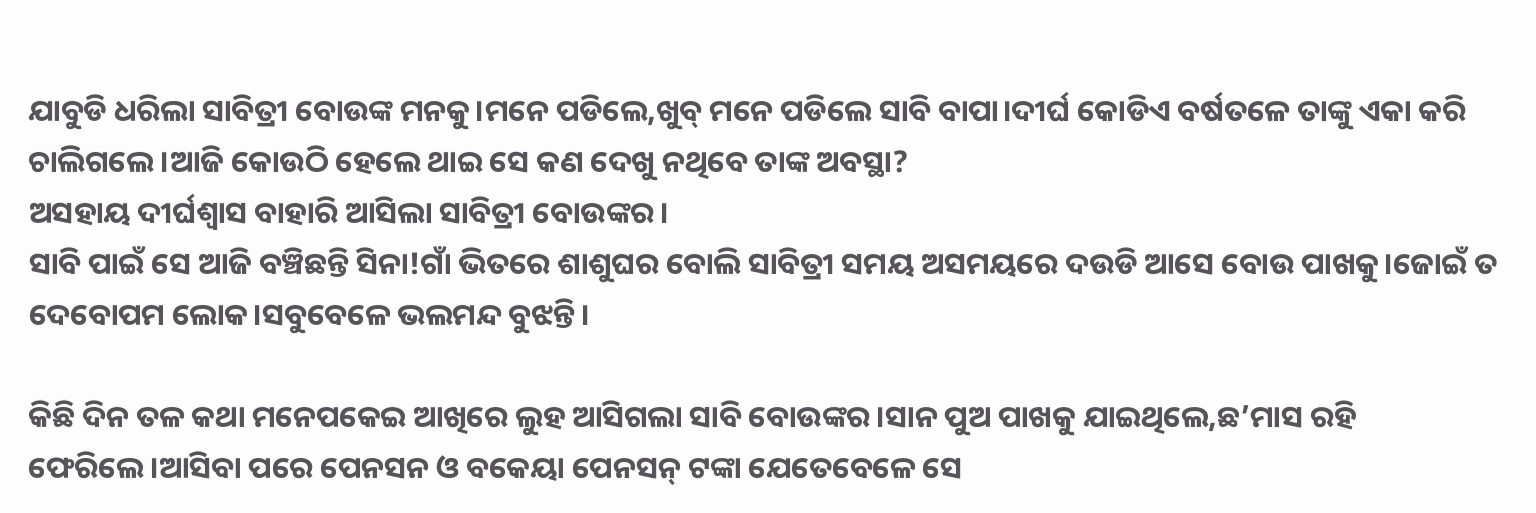ଯାବୁଡି ଧରିଲା ସାବିତ୍ରୀ ବୋଉଙ୍କ ମନକୁ।ମନେ ପଡିଲେ,ଖୁବ୍ ମନେ ପଡିଲେ ସାବି ବାପା।ଦୀର୍ଘ କୋଡିଏ ବର୍ଷତଳେ ତାଙ୍କୁ ଏକା କରି ଚାଲିଗଲେ।ଆଜି କୋଉଠି ହେଲେ ଥାଇ ସେ କଣ ଦେଖୁ ନଥିବେ ତାଙ୍କ ଅବସ୍ଥା?
ଅସହାୟ ଦୀର୍ଘଶ୍ବାସ ବାହାରି ଆସିଲା ସାବିତ୍ରୀ ବୋଉଙ୍କର।
ସାବି ପାଇଁ ସେ ଆଜି ବଞ୍ଚିଛନ୍ତି ସିନା!ଗାଁ ଭିତରେ ଶାଶୁଘର ବୋଲି ସାବିତ୍ରୀ ସମୟ ଅସମୟରେ ଦଉଡି ଆସେ ବୋଉ ପାଖକୁ।ଜୋଇଁ ତ ଦେବୋପମ ଲୋକ।ସବୁବେଳେ ଭଲମନ୍ଦ ବୁଝନ୍ତି।

କିଛି ଦିନ ତଳ କଥା ମନେପକେଇ ଆଖିରେ ଲୁହ ଆସିଗଲା ସାବି ବୋଉଙ୍କର।ସାନ ପୁଅ ପାଖକୁ ଯାଇଥିଲେ,ଛ’ମାସ ରହି ଫେରିଲେ।ଆସିବା ପରେ ପେନସନ ଓ ବକେୟା ପେନସନ୍ ଟଙ୍କା ଯେତେବେଳେ ସେ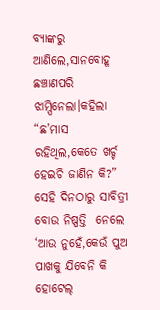ବ୍ୟାଙ୍କରୁ ଆଣିଲେ,ସାନବୋହୂ ଛଞ୍ଚାଣପରି ଝାମ୍ପିନେଲା।କହିଲା “ଛ’ମାସ ରହିଥିଲ,କେତେ ଖର୍ଚ୍ଚ ହେଇଚି ଜାଣିନ କି?”
ସେହି ଦିନଠାରୁ ସାବିତ୍ରୀ ବୋଉ ନିଷ୍ପତ୍ତି  ନେଲେ ‘ଆଉ ନୁହେଁ,କେଉଁ ପୁଅ ପାଖକୁ ଯିବେନି କି ହୋଟେଲ୍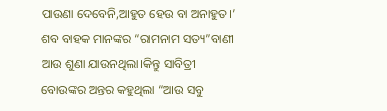ପାଉଣା ଦେବେନି,ଆହୁତ ହେଉ ବା ଅନାହୁତ।’
ଶବ ବାହକ ମାନଙ୍କର “ରାମନାମ ସତ୍ୟ”ବାଣୀ ଆଉ ଶୁଣା ଯାଉନଥିଲା।କିନ୍ତୁ ସାବିତ୍ରୀ ବୋଉଙ୍କର ଅନ୍ତର କହୁଥିଲା “ଆଉ ସବୁ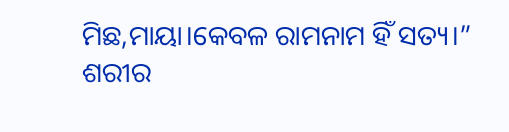ମିଛ,ମାୟା।କେବଳ ରାମନାମ ହିଁ ସତ୍ୟ।”
ଶରୀର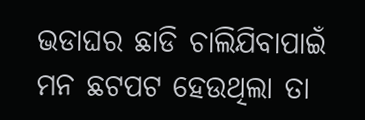ଭଡାଘର ଛାଡି ଚାଲିଯିବାପାଇଁ ମନ ଛଟପଟ ହେଉଥିଲା ତା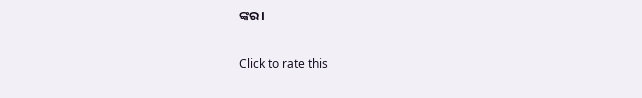ଙ୍କର।

Click to rate this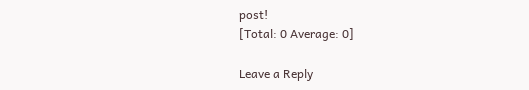post!
[Total: 0 Average: 0]

Leave a Reply